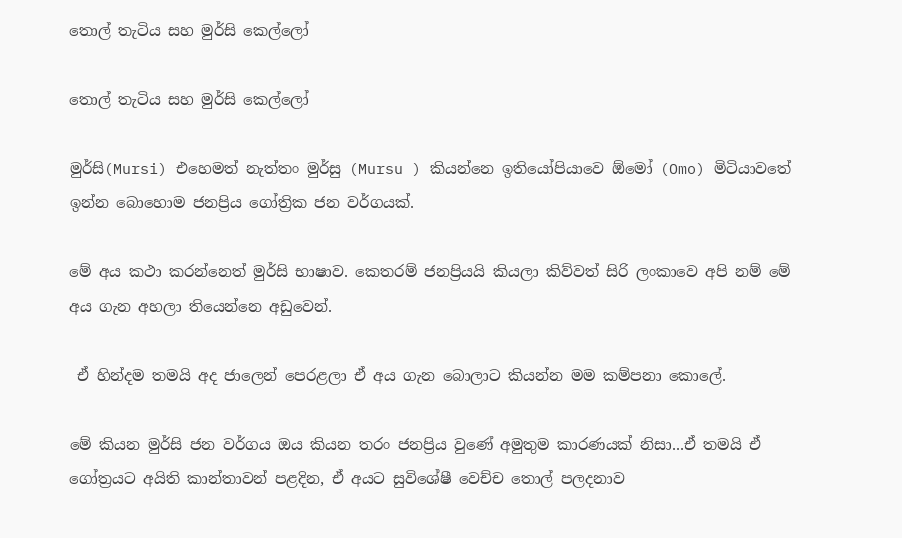තොල් තැටිය සහ මුර්සි කෙල්ලෝ

තොල් තැටිය සහ මුර්සි කෙල්ලෝ

මුර්සි(Mursi) එහෙමත් නැත්තං මුර්සු (Mursu ) කියන්නෙ ඉතියෝපියාවෙ ඕමෝ (Omo) මිටියාවතේ ඉන්න බොහොම ජනප්‍රිය ගෝත්‍රික ජන වර්ගයක්.

මේ අය කථා කරන්නෙත් මුර්සි භාෂාව. කෙතරම් ජනප්‍රියයි කියලා කිව්වත් සිරි ලංකාවෙ අපි නම් මේ අය ගැන අහලා තියෙන්නෙ අඩුවෙන්.

 ඒ හින්දම තමයි අද ජාලෙන් පෙරළලා ඒ අය ගැන බොලාට කියන්න මම කම්පනා කොලේ.

මේ කියන මුර්සි ජන වර්ගය ඔය කියන තරං ජනප්‍රිය වුණේ අමුතුම කාරණයක් නිසා...ඒ තමයි ඒ ගෝත්‍රයට අයිති කාන්තාවන් පළදින, ඒ අයට සුවිශේෂී වෙච්ච තොල් පලදනාව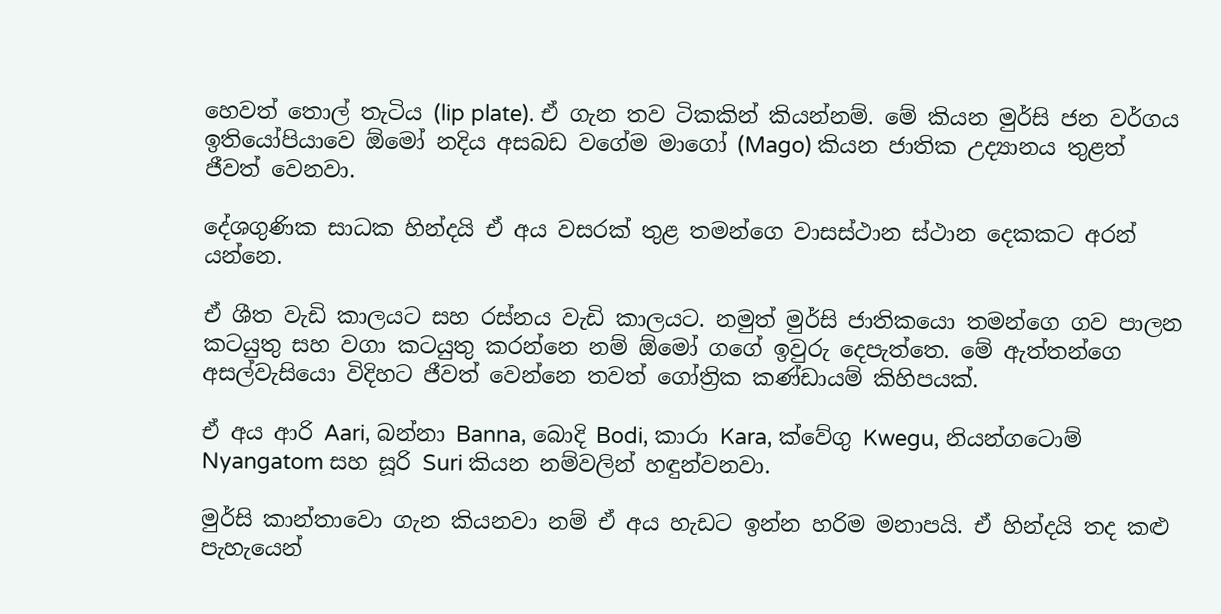හෙවත් තොල් තැටිය (lip plate). ඒ ගැන තව ටිකකින් කියන්නම්. මේ කියන මුර්සි ජන වර්ගය ඉතියෝපියාවෙ ඕමෝ නදිය අසබඩ වගේම මාගෝ (Mago) කියන ජාතික උද්‍යානය තුළත් ජීවත් වෙනවා.

දේශගුණික සාධක හින්දයි ඒ අය වසරක් තුළ තමන්ගෙ වාසස්ථාන ස්ථාන දෙකකට අරන් යන්නෙ.

ඒ ශීත වැඩි කාලයට සහ රස්නය වැඩි කාලයට. නමුත් මුර්සි ජාතිකයො තමන්ගෙ ගව පාලන කටයුතු සහ වගා කටයුතු කරන්නෙ නම් ඕමෝ ගගේ ඉවුරු දෙපැත්තෙ. මේ ඇත්තන්ගෙ අසල්වැසියො විදිහට ජීවත් වෙන්නෙ තවත් ගෝත්‍රික කණ්ඩායම් කිහිපයක්.

ඒ අය ආරි Aari, බන්නා Banna, බොදි Bodi, කාරා Kara, ක්වේගු Kwegu, නියන්ගටොම් Nyangatom සහ සූරි Suri කියන නම්වලින් හඳුන්වනවා.

මුර්සි කාන්තාවො ගැන කියනවා නම් ඒ අය හැඩට ඉන්න හරිම මනාපයි. ඒ හින්දයි තද කළු පැහැයෙන්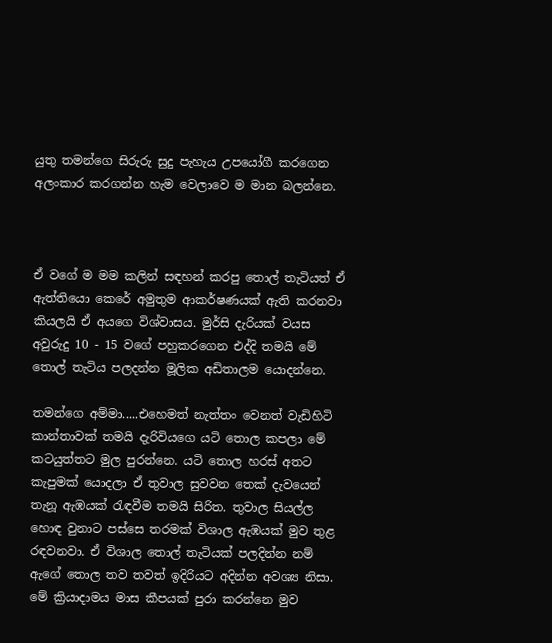යුතු තමන්ගෙ සිරුරු සුදු පැහැය උපයෝගී කරගෙන අලංකාර කරගන්න හැම වෙලාවෙ ම මාන බලන්නෙ.



ඒ වගේ ම මම කලින් සඳහන් කරපු තොල් තැටියත් ඒ ඇත්තියො කෙරේ අමුතුම ආකර්ෂණයක් ඇති කරනවා කියලයි ඒ අයගෙ විශ්වාසය. මුර්සි දැරියක් වයස අවුරුදු 10 - 15 වගේ පහුකරගෙන එද්දි තමයි මේ තොල් තැටිය පලදන්න මූලික අඩිතාලම යොදන්නෙ.

තමන්ගෙ අම්මා.....එහෙමත් නැත්තං වෙනත් වැඩිහිටි කාන්තාවක් තමයි දැරිවියගෙ යටි තොල කපලා මේ කටයුත්තට මුල පුරන්නෙ. යටි තොල හරස් අතට කැපුමක් යොදලා ඒ තුවාල සුවවන තෙක් දැවයෙන් තැනූ ඇඹයක් රැඳවීම තමයි සිරිත. තුවාල සියල්ල හොඳ වුනාට පස්සෙ තරමක් විශාල ඇඹයක් මුව තුළ රඳවනවා. ඒ විශාල තොල් තැටියක් පලදින්න නම් ඇගේ තොල තව තවත් ඉදිරියට අදින්න අවශ්‍ය නිසා. මේ ක්‍රියාදාමය මාස කීපයක් පුරා කරන්නෙ මුව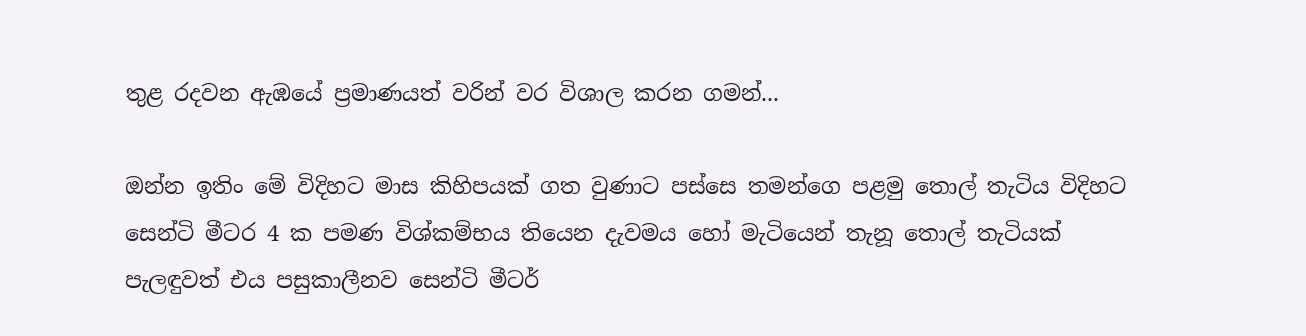තුළ රදවන ඇඹයේ ප්‍රමාණයත් වරින් වර විශාල කරන ගමන්...

ඔන්න ඉතිං මේ විදිහට මාස කිහිපයක් ගත වුණාට පස්සෙ තමන්ගෙ පළමු තොල් තැටිය විදිහට සෙන්ටි මීටර 4 ක පමණ විශ්කම්භය තියෙන දැවමය හෝ මැටියෙන් තැනූ තොල් තැටියක් පැලඳුවත් එය පසුකාලීනව සෙන්ටි මීටර්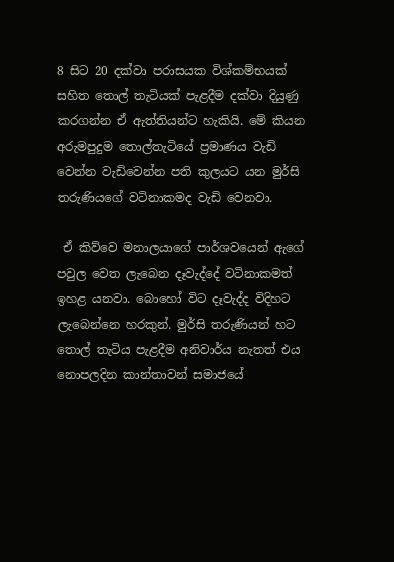8 සිට 20 දක්වා පරාසයක විශ්කම්භයක් සහිත තොල් තැටියක් පැළදීම දක්වා දියුණු කරගන්න ඒ ඇත්තියන්ට හැකියි. මේ කියන අරුමපුදුම තොල්තැටියේ ප්‍රමාණය වැඩි වෙන්න වැඩිවෙන්න පති කුලයට යන මුර්සි තරුණියගේ වටිනාකමද වැඩි වෙනවා.

 ඒ කිව්වෙ මනාලයාගේ පාර්ශවයෙන් ඇගේ පවුල වෙත ලැබෙන දෑවැද්දේ වටිනාකමත් ඉහළ යනවා. බොහෝ විට දෑවැද්ද විදිහට ලැබෙන්නෙ හරකුන්. මුර්සි තරුණියන් හට තොල් තැටිය පැළදීම අනිවාර්ය නැතත් එය නොපලදින කාන්තාවන් සමාජයේ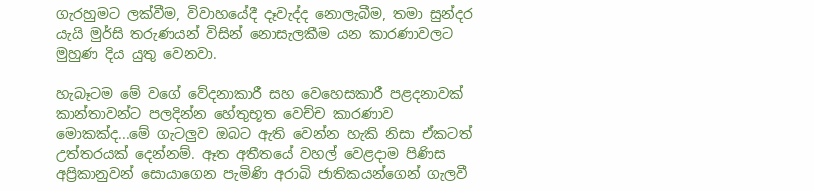ගැරහුමට ලක්වීම, විවාහයේදී දෑවැද්ද නොලැබීම, තමා සුන්දර යැයි මුර්සි තරුණයන් විසින් නොසැලකීම යන කාරණාවලට මුහුණ දිය යුතු වෙනවා.

හැබෑටම මේ වගේ වේදනාකාරී සහ වෙහෙසකාරී පළදනාවක් කාන්තාවන්ට පලදින්න හේතුභූත වෙච්ච කාරණාව මොකක්ද...මේ ගැටලුව ඔබට ඇති වෙන්න හැකි නිසා ඒකටත් උත්තරයක් දෙන්නම්. ඈත අතීතයේ වහල් වෙළදාම පිණිස අප්‍රිකානුවන් සොයාගෙන පැමිණි අරාබි ජාතිකයන්ගෙන් ගැලවී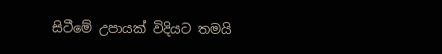සිටීමේ උපායක් විදියට තමයි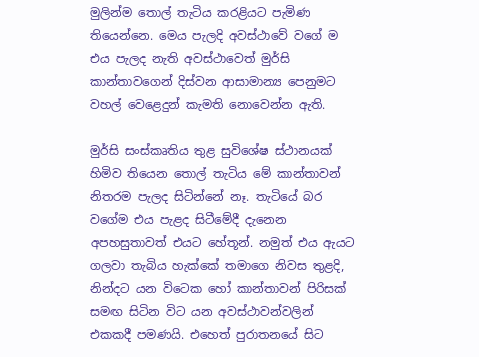මුලින්ම තොල් තැටිය කරළියට පැමිණ තියෙන්නෙ. මෙය පැලදි අවස්ථාවේ වගේ ම එය පැලද නැති අවස්ථාවෙත් මුර්සි කාන්තාවගෙන් දිස්වන ආසාමාන්‍ය පෙනුමට වහල් වෙළෙදුන් කැමති නොවෙන්න ඇති.

මුර්සි සංස්කෘතිය තුළ සුවිශේෂ ස්ථානයක් හිමිව තියෙන තොල් තැටිය මේ කාන්තාවන් නිතරම පැලද සිටින්නේ නෑ. තැටියේ බර වගේම එය පැළද සිටීමේදී දැනෙන අපහසුතාවත් එයට හේතූන්. නමුත් එය ඇයට ගලවා තැබිය හැක්කේ තමාගෙ නිවස තුළදි, නින්දට යන විටෙක හෝ කාන්තාවන් පිරිසක් සමඟ සිටින විට යන අවස්ථාවන්වලින් එකකදී පමණයි. එහෙත් පුරාතනයේ සිට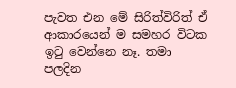පැවත එන මේ සිරිත්විරිත් ඒ ආකාරයෙන් ම සමහර විටක ඉටු වෙන්නෙ නෑ. තමා පලදින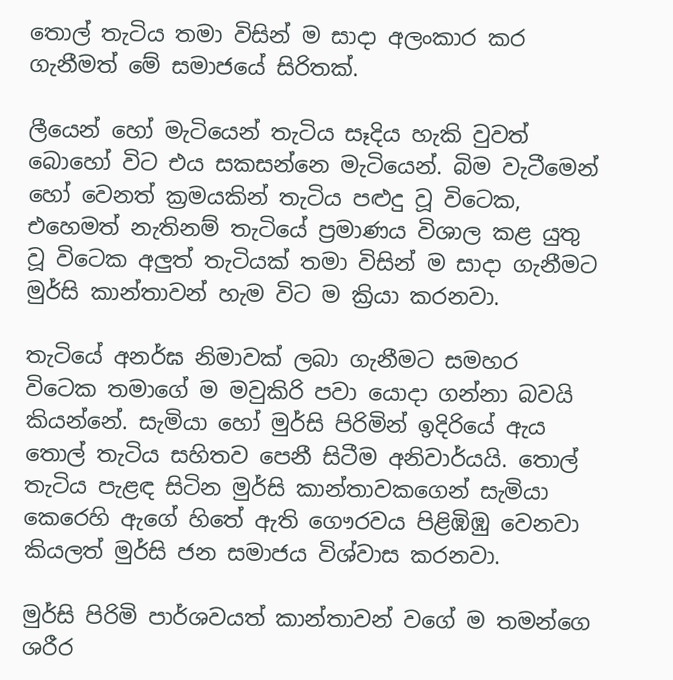තොල් තැටිය තමා විසින් ම සාදා අලංකාර කර ගැනීමත් මේ සමාජයේ සිරිතක්.

ලීයෙන් හෝ මැටියෙන් තැටිය සෑදිය හැකි වුවත් බොහෝ විට එය සකසන්නෙ මැටියෙන්. බිම වැටීමෙන් හෝ වෙනත් ක්‍රමයකින් තැටිය පළුදු වූ විටෙක, එහෙමත් නැතිනම් තැටියේ ප්‍රමාණය විශාල කළ යුතු වූ විටෙක අලුත් තැටියක් තමා විසින් ම සාදා ගැනීමට මුර්සි කාන්තාවන් හැම විට ම ක්‍රියා කරනවා.

තැටියේ අනර්ඝ නිමාවක් ලබා ගැනීමට සමහර විටෙක තමාගේ ම මවුකිරි පවා යොදා ගන්නා බවයි කියන්නේ. සැමියා හෝ මුර්සි පිරිමින් ඉදිරියේ ඇය තොල් තැටිය සහිතව පෙනී සිටීම අනිවාර්යයි. තොල් තැටිය පැළඳ සිටින මුර්සි කාන්තාවකගෙන් සැමියා කෙරෙහි ඇගේ හිතේ ඇති ගෞරවය පිළිඹිඹු වෙනවා කියලත් මුර්සි ජන සමාජය විශ්වාස කරනවා.

මුර්සි පිරිමි පාර්ශවයත් කාන්තාවන් වගේ ම තමන්ගෙ ශරීර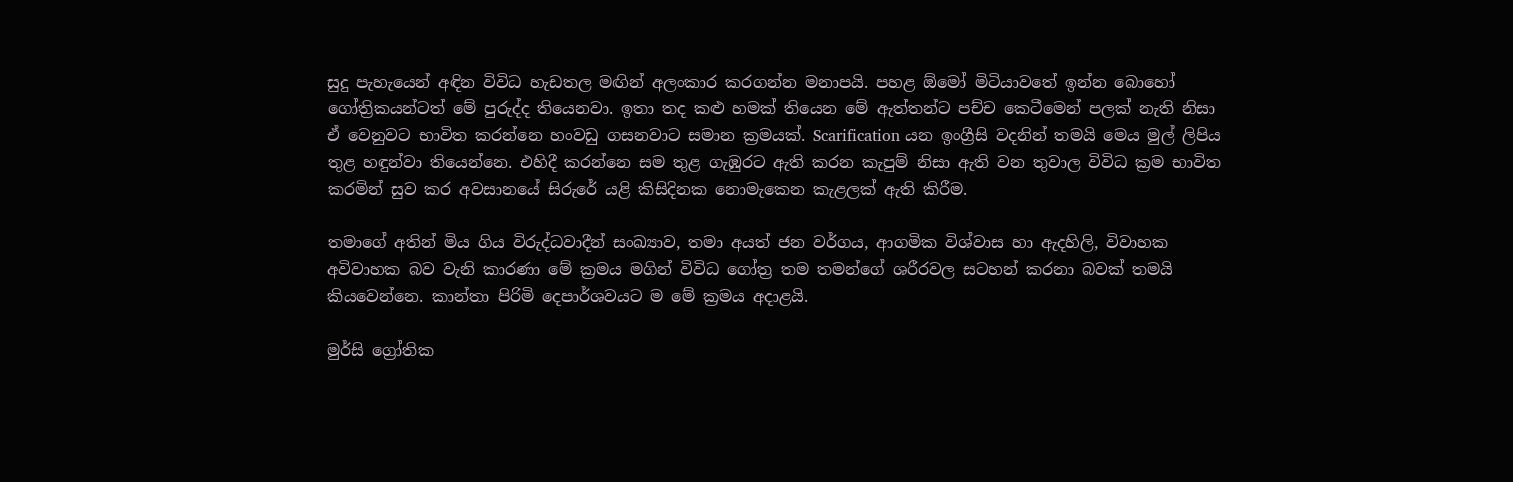සුදු පැහැයෙන් අඳින විවිධ හැඩතල මඟින් අලංකාර කරගන්න මනාපයි. පහළ ඕමෝ මිටියාවතේ ඉන්න බොහෝ ගෝත්‍රිකයන්ටත් මේ පුරුද්ද තියෙනවා. ඉතා තද කළු හමක් තියෙන මේ ඇත්තන්ට පච්ච කෙටීමෙන් පලක් නැති නිසා ඒ වෙනුවට භාවිත කරන්නෙ හංවඩු ගසනවාට සමාන ක්‍රමයක්. Scarification යන ඉංග්‍රීසි වදනින් තමයි මෙය මුල් ලිපිය තුළ හඳුන්වා තියෙන්නෙ. එහිදී කරන්නෙ සම තුළ ගැඹුරට ඇති කරන කැපුම් නිසා ඇති වන තුවාල විවිධ ක්‍රම භාවිත කරමින් සුව කර අවසානයේ සිරුරේ යළි කිසිදිනක නොමැකෙන කැළලක් ඇති කිරීම.

තමාගේ අතින් මිය ගිය විරුද්ධවාදීන් සංඛ්‍යාව, තමා අයත් ජන වර්ගය, ආගමික විශ්වාස හා ඇදහිලි, විවාහක අවිවාහක බව වැනි කාරණා මේ ක්‍රමය මගින් විවිධ ගෝත්‍ර තම තමන්ගේ ශරීරවල සටහන් කරනා බවක් තමයි කියවෙන්නෙ. කාන්තා පිරිමි දෙපාර්ශවයට ම මේ ක්‍රමය අදාළයි.

මුර්සි ග්‍රෝතික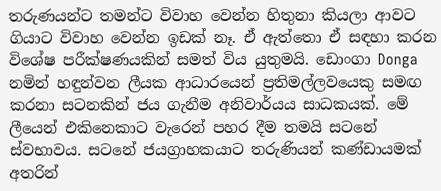තරුණයන්ට තමන්ට විවාහ වෙන්න හිතුනා කියලා ආවට ගියාට විවාහ වෙන්න ඉඩක් නෑ. ඒ ඇත්තො ඒ සඳහා කරන විශේෂ පරීක්ෂණයකින් සමත් විය යුතුමයි. ඩොංගා Donga නමින් හඳුන්වන ලීයක ආධාරයෙන් ප්‍රතිමල්ලවයෙකු සමඟ කරනා සටනකින් ජය ගැනීම අනිවාර්යය සාධකයක්. මේ ලීයෙන් එකිනෙකාට වැරෙන් පහර දීම තමයි සටනේ ස්වභාවය. සටනේ ජයග්‍රාහකයාට තරුණියන් කණ්ඩායමක් අතරින්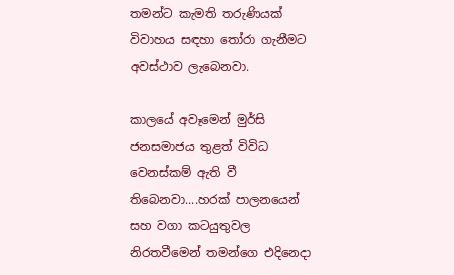තමන්ට කැමති තරුණියක් විවාහය සඳහා තෝරා ගැනීමට අවස්ථාව ලැබෙනවා.

කාලයේ අවෑමෙන් මුර්සි ජනසමාජය තුළත් විවිධ වෙනස්කම් ඇති වී තිබෙනවා....හරක් පාලනයෙන් සහ වගා කටයුතුවල නිරතවීමෙන් තමන්ගෙ එදිනෙදා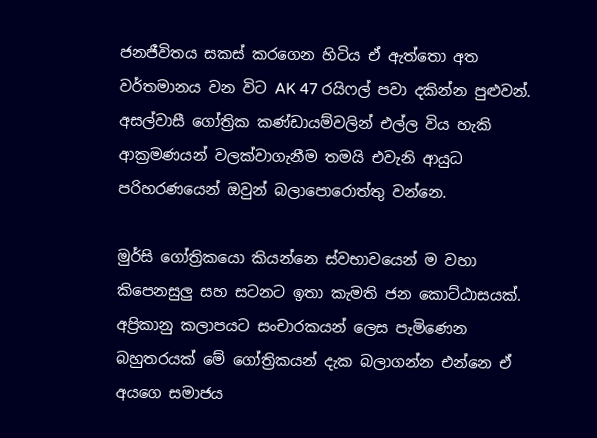ජනජීවිතය සකස් කරගෙන හිටිය ඒ ඇත්තො අත වර්තමානය වන විට AK 47 රයිෆල් පවා දකින්න පුළුවන්. අසල්වාසී ගෝත්‍රික කණ්ඩායම්වලින් එල්ල විය හැකි ආක්‍රමණයන් වලක්වාගැනීම තමයි එවැනි ආයුධ පරිහරණයෙන් ඔවුන් බලාපොරොත්තු වන්නෙ.

මුර්සි ගෝත්‍රිකයො කියන්නෙ ස්වභාවයෙන් ම වහා කිපෙනසුලු සහ සටනට ඉතා කැමති ජන කොට්ඨාසයක්. අප්‍රිකානු කලාපයට සංචාරකයන් ලෙස පැමිණෙන බහුතරයක් මේ ගෝත්‍රිකයන් දැක බලාගන්න එන්නෙ ඒ අයගෙ සමාජය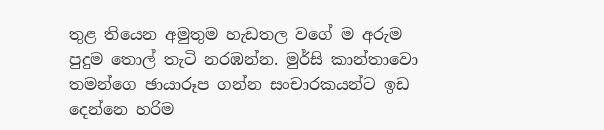තුළ තියෙන අමුතුම හැඩතල වගේ ම අරුම පුදුම තොල් තැටි නරඹන්න. මුර්සි කාන්තාවො තමන්ගෙ ඡායාරූප ගන්න සංචාරකයන්ට ඉඩ දෙන්නෙ හරිම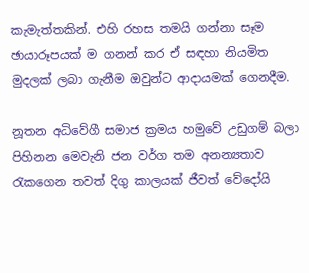කැමැත්තකින්. එහි රහස තමයි ගන්නා සෑම ඡායාරූපයක් ම ගනන් කර ඒ සඳහා නියමිත මුදලක් ලබා ගැනීම ඔවුන්ට ආදායමක් ගෙනදීම.

නූතන අධිවේගී සමාජ ක්‍රමය හමුවේ උඩුගම් බලා පිහිනන මෙවැනි ජන වර්ග තම අනන්‍යතාව රැකගෙන තවත් දිගු කාලයක් ජීවත් වේදෝයි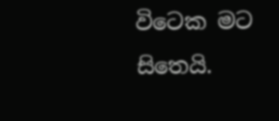විටෙක මට සිතෙයි.